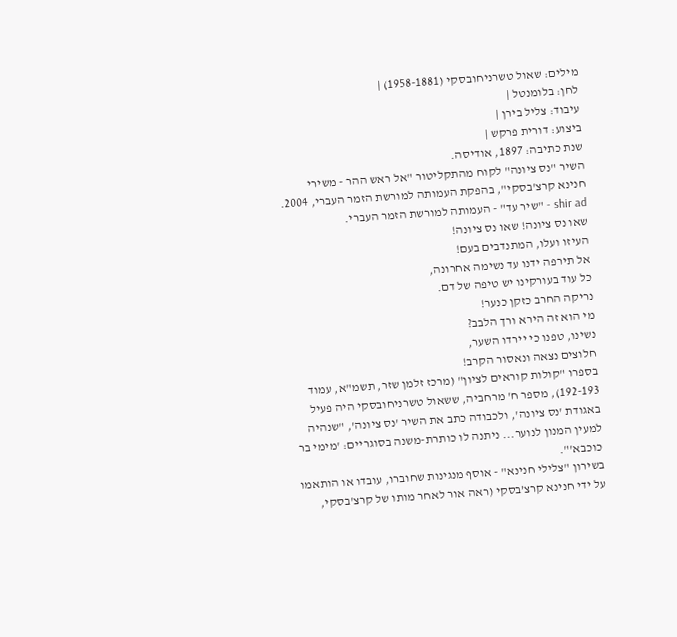מילים: שאול טשרניחובסקי (1958-1881) |
לחן: בלומנטל |
עיבוד: צליל בירן |
ביצוע: דורית פרקש |
שנת כתיבה: 1897, אודיסה.
השיר "נס ציונה" לקוח מהתקליטור "אל ראש ההר - משירי חנינא קרצ'בסקי", בהפקת העמותה למורשת הזמר העברי, 2004.
shir ad - "שיר עד" - העמותה למורשת הזמר העברי.
שאו נס ציונה! שאו נס ציונה!
העיזו ועלו, המתנדבים בעם!
אל תירפה ידנו עד נשימה אחרונה,
כל עוד בעורקינו יש טיפה של דם.
נריקה החרב כזקן כנער!
מי הוא זה הירא ורך הלבב?
נשינו, טפנו כי יירדו השער,
חלוצים נצאה ונאסור הקרב!
בספרו "קולות קוראים לציון" (מרכז זלמן שזר, תשמ"א, עמוד 192-193), מספר ח' מרחביה, ששאול טשרניחובסקי היה פעיל באגודת 'נס ציונה', ולכבודה כתב את השיר 'נס ציונה', "שנהיה למעין המנון לנוער... ניתנה לו כותרת-משנה בסוגריים: 'מימי בר כוכבא'".
בשירון "צלילי חנינא" - אוסף מנגינות שחוברו, עובדו או הותאמו על ידי חנינא קרצ’בסקי (ראה אור לאחר מותו של קרצ'בסקי,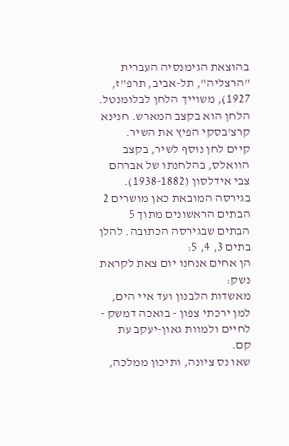בהוצאת הגימנסיה העברית "הרצליה", תל-אביב, תרפ"ז, 1927), משוייך הלחן לבלומנטל. הלחן הוא בקצב המארש. חנינא קרצ'בסקי הפיץ את השיר.
קיים לחן נוסף לשיר, בקצב הוואלס, בהלחנתו של אברהם צבי אידלסון (1938-1882).
בגירסה המובאת כאן מושרים 2 הבתים הראשונים מתוך 5 הבתים שבגירסה הכתובה. להלן בתים 3, 4, 5:
הן אחים אנחנו יום צאת לקראת נשק:
מאשדות הלבנון ועד איי הים,
למן ירכתי צפון - בואכה דמשק -
לחיים ולמוות גאון-יעקב עת קם.
שאו נס ציונה, ותיכון ממלכה,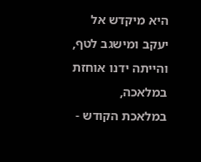היא מיקדש אל יעקב ומישגב לטף,
והייתה ידנו אוחזת במלאכה,
במלאכת הקודש -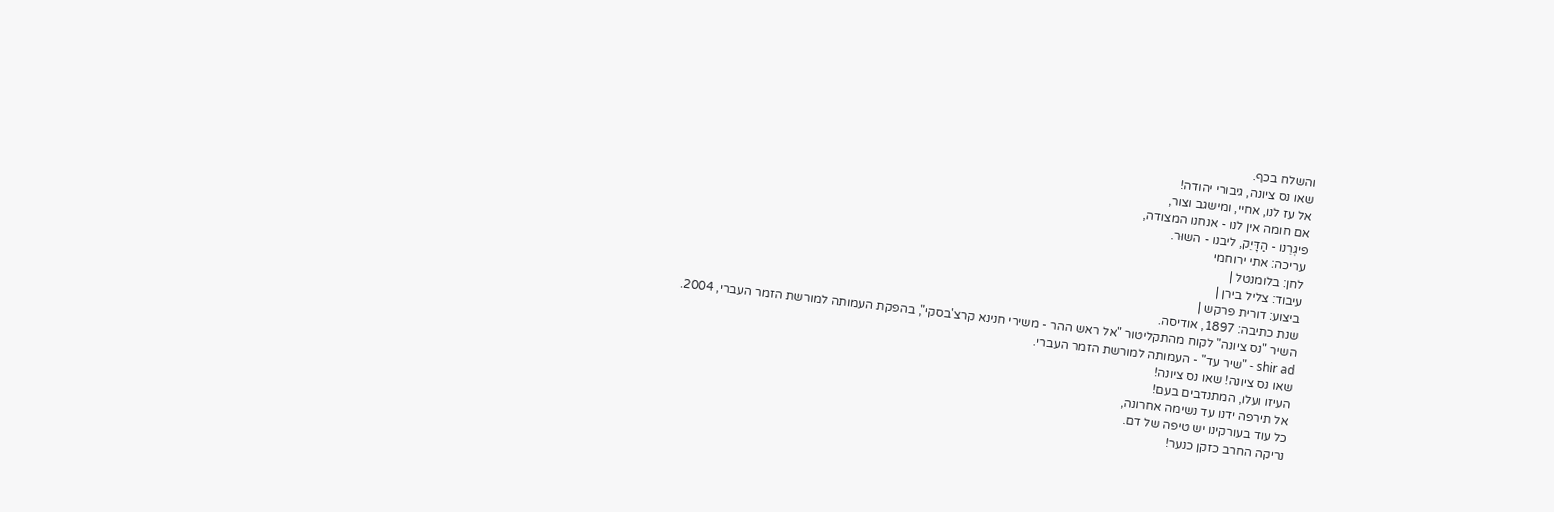והשלח בכף.
שאו נס ציונה, גיבורי יהודה!
אל עז לנו, אחיי, ומישגב וצור,
אם חומה אין לנו - אנחנו המצודה,
פיגְרֵנו - הַדָּיֵק, ליבנו - השוּר.
עריכה: אתי ירוחמי
לחן: בלומנטל |
עיבוד: צליל בירן |
ביצוע: דורית פרקש |
שנת כתיבה: 1897, אודיסה.
השיר "נס ציונה" לקוח מהתקליטור "אל ראש ההר - משירי חנינא קרצ'בסקי", בהפקת העמותה למורשת הזמר העברי, 2004.
shir ad - "שיר עד" - העמותה למורשת הזמר העברי.
שאו נס ציונה! שאו נס ציונה!
העיזו ועלו, המתנדבים בעם!
אל תירפה ידנו עד נשימה אחרונה,
כל עוד בעורקינו יש טיפה של דם.
נריקה החרב כזקן כנער!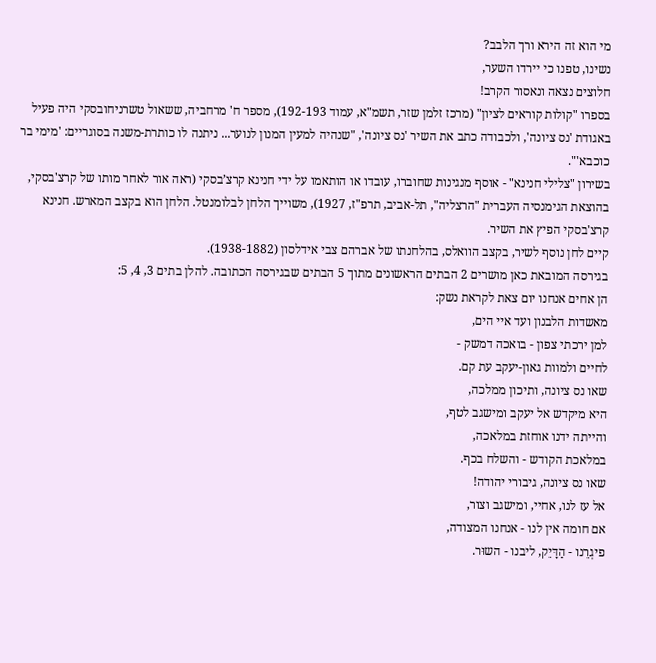מי הוא זה הירא ורך הלבב?
נשינו, טפנו כי יירדו השער,
חלוצים נצאה ונאסור הקרב!
בספרו "קולות קוראים לציון" (מרכז זלמן שזר, תשמ"א, עמוד 192-193), מספר ח' מרחביה, ששאול טשרניחובסקי היה פעיל באגודת 'נס ציונה', ולכבודה כתב את השיר 'נס ציונה', "שנהיה למעין המנון לנוער... ניתנה לו כותרת-משנה בסוגריים: 'מימי בר כוכבא'".
בשירון "צלילי חנינא" - אוסף מנגינות שחוברו, עובדו או הותאמו על ידי חנינא קרצ’בסקי (ראה אור לאחר מותו של קרצ'בסקי, בהוצאת הגימנסיה העברית "הרצליה", תל-אביב, תרפ"ז, 1927), משוייך הלחן לבלומנטל. הלחן הוא בקצב המארש. חנינא קרצ'בסקי הפיץ את השיר.
קיים לחן נוסף לשיר, בקצב הוואלס, בהלחנתו של אברהם צבי אידלסון (1938-1882).
בגירסה המובאת כאן מושרים 2 הבתים הראשונים מתוך 5 הבתים שבגירסה הכתובה. להלן בתים 3, 4, 5:
הן אחים אנחנו יום צאת לקראת נשק:
מאשדות הלבנון ועד איי הים,
למן ירכתי צפון - בואכה דמשק -
לחיים ולמוות גאון-יעקב עת קם.
שאו נס ציונה, ותיכון ממלכה,
היא מיקדש אל יעקב ומישגב לטף,
והייתה ידנו אוחזת במלאכה,
במלאכת הקודש - והשלח בכף.
שאו נס ציונה, גיבורי יהודה!
אל עז לנו, אחיי, ומישגב וצור,
אם חומה אין לנו - אנחנו המצודה,
פיגְרֵנו - הַדָּיֵק, ליבנו - השוּר.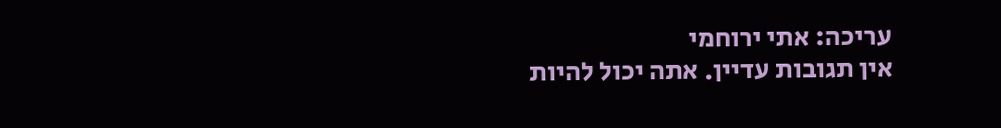עריכה: אתי ירוחמי
אין תגובות עדיין. אתה יכול להיות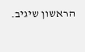הראשון שיגיב.